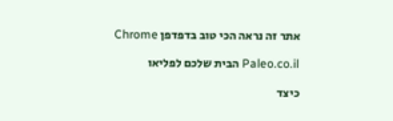אתר זה נראה הכי טוב בדפדפן Chrome

Paleo.co.il הבית שלכם לפליאו

כיצד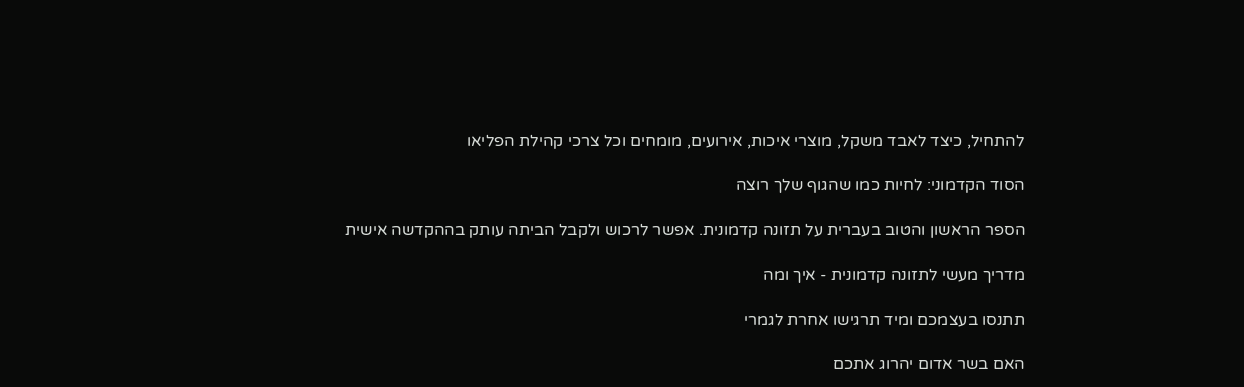להתחיל, כיצד לאבד משקל, מוצרי איכות, אירועים, מומחים וכל צרכי קהילת הפליאו

הסוד הקדמוני: לחיות כמו שהגוף שלך רוצה

הספר הראשון והטוב בעברית על תזונה קדמונית. אפשר לרכוש ולקבל הביתה עותק בההקדשה אישית

מדריך מעשי לתזונה קדמונית - איך ומה

תתנסו בעצמכם ומיד תרגישו אחרת לגמרי

האם בשר אדום יהרוג אתכם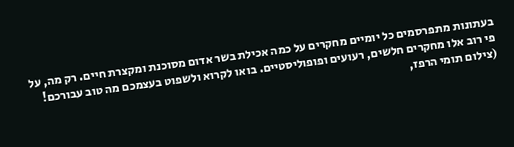בעתונות מתפרסמים כל יומיים מחקרים על כמה אכילת בשר אדום מסוכנת ומקצרת חיים. רק מה, על פי רוב אלו מחקרים חלשים, רעועים ופופוליסטיים. בואו לקרוא ולשפוט בעצמכם מה טוב עבורכם! (צילום תומי הרפז,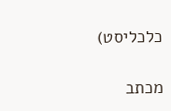כלכליסט)

מכתב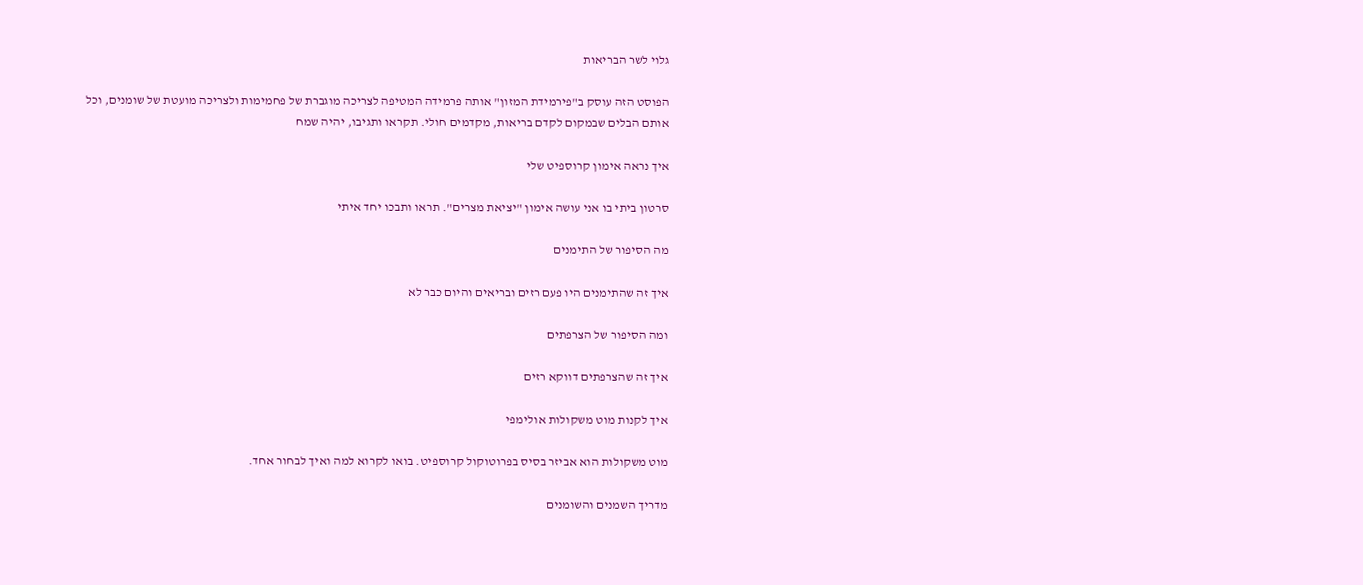גלוי לשר הבריאות

הפוסט הזה עוסק ב"פירמידת המזון" אותה פרמידה המטיפה לצריכה מוגברת של פחמימות ולצריכה מועטת של שומנים, וכל אותם הבלים שבמקום לקדם בריאות, מקדמים חולי. תקראו ותגיבו, יהיה שמח

איך נראה אימון קרוספיט שלי

סרטון ביתי בו אני עושה אימון "יציאת מצרים". תראו ותבכו יחד איתי

מה הסיפור של התימנים

איך זה שהתימנים היו פעם רזים ובריאים והיום כבר לא

ומה הסיפור של הצרפתים

איך זה שהצרפתים דווקא רזים

איך לקנות מוט משקולות אולימפי

מוט משקולות הוא אביזר בסיס בפרוטוקול קרוספיט. בואו לקרוא למה ואיך לבחור אחד.

מדריך השמנים והשומנים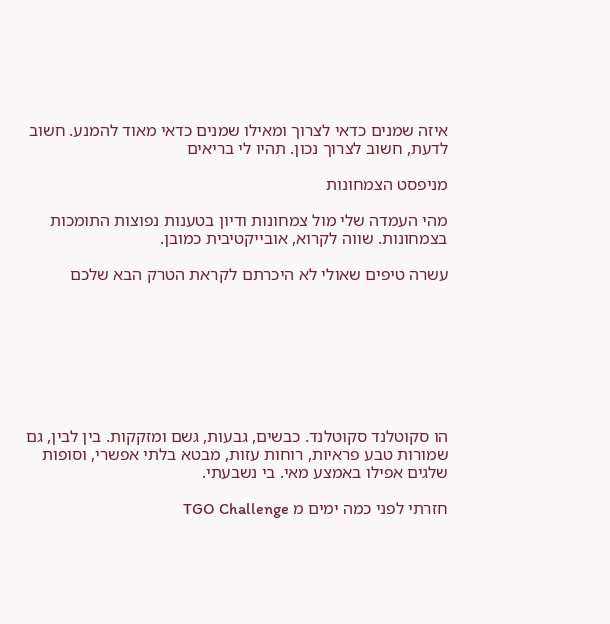איזה שמנים כדאי לצרוך ומאילו שמנים כדאי מאוד להמנע. חשוב לדעת, חשוב לצרוך נכון. תהיו לי בריאים

מניפסט הצמחונות

מהי העמדה שלי מול צמחונות ודיון בטענות נפוצות התומכות בצמחונות. שווה לקרוא, אובייקטיבית כמובן.

עשרה טיפים שאולי לא היכרתם לקראת הטרק הבא שלכם








הו סקוטלנד סקוטלנד. כבשים, גבעות, גשם ומזקקות. בין לבין, גם שמורות טבע פראיות, רוחות עזות, מבטא בלתי אפשרי, וסופות שלגים אפילו באמצע מאי. בי נשבעתי.

חזרתי לפני כמה ימים מ TGO Challenge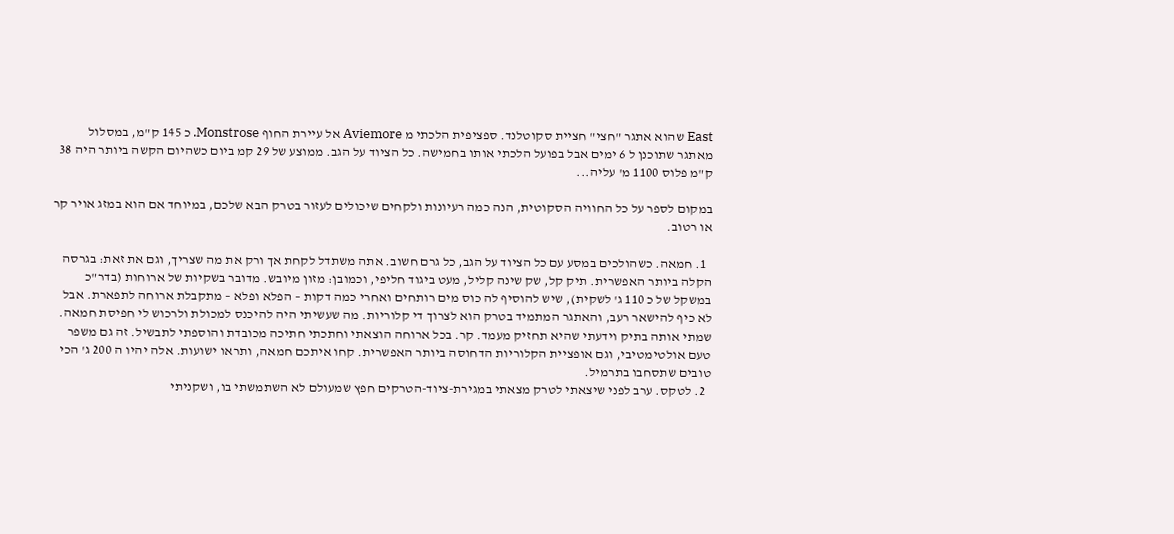East שהוא אתגר "חצי" חציית סקוטלנד. ספציפית הלכתי מ Aviemore אל עיירת החוף Monstrose. כ 145 ק"מ, במסלול מאתגר שתוכנן ל 6 ימים אבל בפועל הלכתי אותו בחמישה. כל הציוד על הגב. ממוצע של 29 קמ ביום כשהיום הקשה ביותר היה 38  ק"מ פלוס 1100 מ' עליה...

במקום לספר על כל החוויה הסקוטית, הנה כמה רעיונות ולקחים שיכולים לעזור בטרק הבא שלכם, במיוחד אם הוא במזג אויר קר או רטוב.

  1. חמאה. כשהולכים במסע עם כל הציוד על הגב, כל גרם חשוב. אתה משתדל לקחת אך ורק את מה שצריך, וגם את זאת: בגרסה הקלה ביותר האפשרית. תיק קל, שק שינה קליל, מעט ביגוד חליפי, וכמובן: מזון מיובש. מדובר בשקיות של ארוחות (בדר"כ במשקל של כ 110 ג' לשקית), שיש להוסיף לה כוס מים רותחים ואחרי כמה דקות – הפלא ופלא – מתקבלת ארוחה לתפארת. אבל לא כיף להישאר רעב, והאתגר המתמיד בטרק הוא לצרוך די קלוריות. מה שעשיתי היה להיכנס למכולת ולרכוש לי חפיסת חמאה. שמתי אותה בתיק וידעתי שהיא תחזיק מעמד. קר. בכל ארוחה הוצאתי וחתכתי חתיכה מכובדת והוספתי לתבשיל. זה גם משפר טעם אולטימטיבי, וגם אופציית הקלוריות הדחוסה ביותר האפשרית. קחו איתכם חמאה, ותראו ישועות. אלה יהיו ה 200 ג' הכי טובים שתסחבו בתרמיל.
  2. לטקס. ערב לפני שיצאתי לטרק מצאתי במגירת-ציוד-הטרקים חפץ שמעולם לא השתמשתי בו, ושקניתי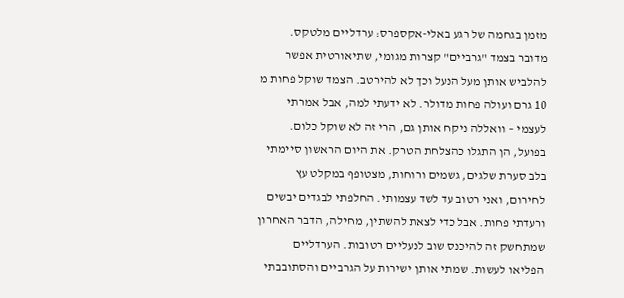מזמן בגחמה של רגע באלי-אקספרס: ערדליים מלטקס. מדובר בצמד "גרביים" קצרות מגומי, שתיאורטית אפשר להלביש אותן מעל הנעל וכך לא להירטב. הצמד שוקל פחות מ 10 גרם ועולה פחות מדולר. לא ידעתי למה, אבל אמרתי לעצמי – וואללה ניקח אותן גם, הרי זה לא שוקל כלום. בפועל, הן התגלו כהצלחת הטרק. את היום הראשון סיימתי בלב סערת שלגים, גשמים ורוחות, מצטופף במקלט עץ לחירום, ואני רטוב עד לשד עצמותי. החלפתי לבגדים יבשים ורעדתי פחות. אבל כדי לצאת להשתין, מחילה, הדבר האחרון שמתחשק זה להיכנס שוב לנעליים רטובות. הערדליים הפליאו לעשות. שמתי אותן ישירות על הגרביים והסתובבתי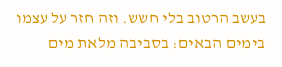בעשב הרטוב בלי חשש. וזה חזר על עצמו בימים הבאים: בסביבה מלאת מים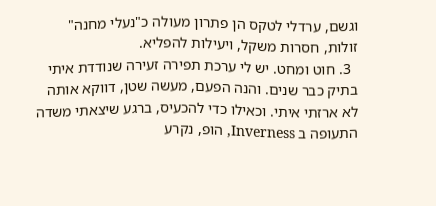וגשם, ערדלי לטקס הן פתרון מעולה כ"נעלי מחנה" זולות, חסרות משקל, ויעילות להפליא.
  3. חוט ומחט. יש לי ערכת תפירה זעירה שנודדת איתי בתיק כבר שנים. והנה הפעם, מעשה שטן, דווקא אותה לא ארזתי איתי. וכאילו כדי להכעיס, ברגע שיצאתי משדה התעופה ב Inverness, הופ, נקרע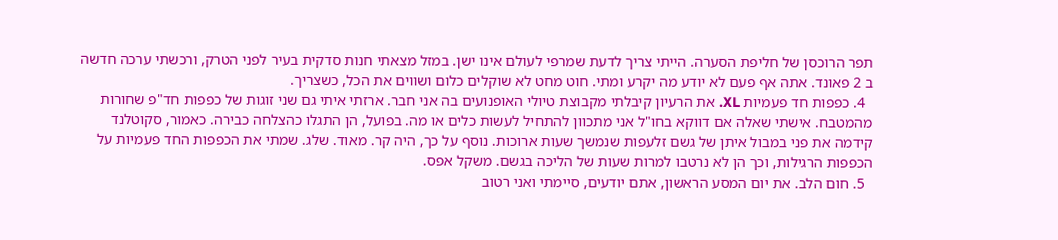תפר הרוכסן של חליפת הסערה. הייתי צריך לדעת שמרפי לעולם אינו ישן. במזל מצאתי חנות סדקית בעיר לפני הטרק, ורכשתי ערכה חדשה ב 2 פאונד. אתה אף פעם לא יודע מה יקרע ומתי. חוט מחט לא שוקלים כלום ושווים את הכל, כשצריך.
  4. כפפות חד פעמיות XL. את הרעיון קיבלתי מקבוצת טיולי האופנועים בה אני חבר. ארזתי איתי גם שני זוגות של כפפות חד"פ שחורות מהמטבח. אישתי שאלה אם דווקא בחו"ל אני מתכוון להתחיל לעשות כלים או מה. בפועל, הן התגלו כהצלחה כבירה. כאמור, סקוטלנד קידמה את פני במבול איתן של גשם זלעפות שנמשך שעות ארוכות. נוסף על כך, היה קר. מאוד. שלג. שמתי את הכפפות החד פעמיות על הכפפות הרגילות, וכך הן לא נרטבו למרות שעות של הליכה בגשם. משקל אפס.
  5. חום הלב. את יום המסע הראשון, אתם יודעים, סיימתי ואני רטוב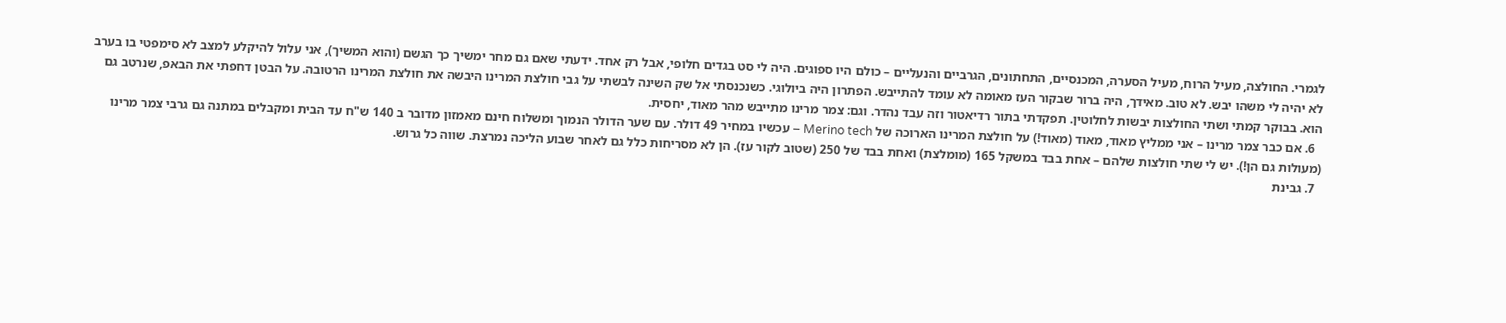לגמרי. החולצה, מעיל הרוח, מעיל הסערה, המכנסיים, התחתונים, הגרביים והנעליים – כולם היו ספוגים. היה לי סט בגדים חלופי, אבל רק אחד. ידעתי שאם גם מחר ימשיך כך הגשם (והוא המשיך), אני עלול להיקלע למצב לא סימפטי בו בערב לא יהיה לי משהו יבש. לא טוב. מאידך, היה ברור שבקור העז מאומה לא עומד להתייבש. הפתרון היה ביולוגי. כשנכנסתי אל שק השינה לבשתי על גבי חולצת המרינו היבשה את חולצת המרינו הרטובה. על הבטן דחפתי את הבאפ, שנרטב גם הוא. בבוקר קמתי ושתי החולצות יבשות לחלוטין. תפקדתי בתור רדיאטור וזה עבד נהדר. וגם: צמר מרינו מתייבש מהר מאוד, יחסית.
  6. אם כבר צמר מרינו – אני ממליץ מאוד, מאוד (מאוד!) על חולצת המרינו הארוכה של Merino tech – עכשיו במחיר 49 דולר. עם שער הדולר הנמוך ומשלוח חינם מאמזון מדובר ב 140 ש"ח עד הבית ומקבלים במתנה גם גרבי צמר מרינו (מעולות גם הן!). יש לי שתי חולצות שלהם – אחת בבד במשקל 165 (מומלצת) ואחת בבד של 250 (שטוב לקור עז). הן לא מסריחות כלל גם לאחר שבוע הליכה נמרצת. שווה כל גרוש.
  7. גבינת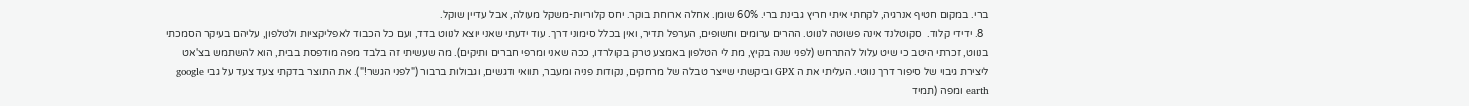ברי. במקום חטיף אנרגיה, לקחתי איתי חריץ גבינת ברי. 60% שומן. אחלה ארוחת בוקר. יחס קלוריות-משקל מעולה, אבל עדיין שוקל.
  8. ידידי קלוד.  סקוטלנד אינה פשוטה לנווט. ההרים ערומים וחשופים, הערפל תדיר, ואין בכלל סימוני דרך. עוד ידעתי שאני יוצא לנווט בדד, ועם כל הכבוד לאפליקציות ולטלפון, עליהם בעיקר הסמכתי בנווט, זכרתי היטב כי שיט עלול להתרחש (לפני שנה בקיץ, מת לי הטלפון באמצע טרק בקולרדו, ככה שאני ומרפי חברים ותיקים). מה שעשיתי זה בלבד מפה מודפסת בבית, הוא להשתמש בצ'אט ליצירת גיבוי של סיפור דרך נווטי. העליתי את ה GPX וביקשתי שייצר טבלה של מרחקים, נקודות פניה ומעבר, תוואי ודגשים, וגבולות ברבור ("לפני הגשר!"). את התוצר בדקתי צעד צעד על גבי google earth ומפה (תמיד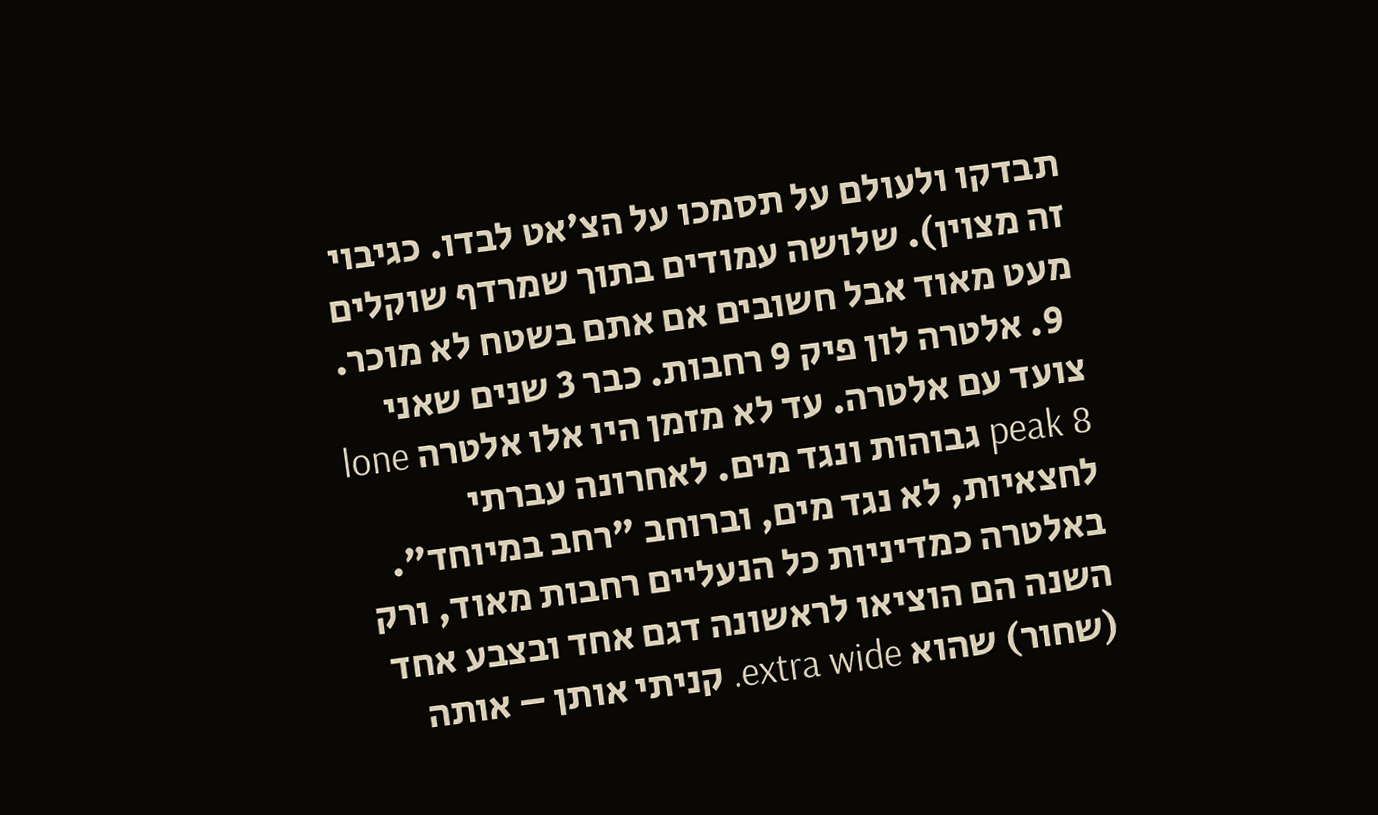תבדקו ולעולם על תסמכו על הצ'אט לבדו. כגיבוי זה מצוין). שלושה עמודים בתוך שמרדף שוקלים מעט מאוד אבל חשובים אם אתם בשטח לא מוכר.
  9. אלטרה לון פיק 9 רחבות. כבר 3 שנים שאני צועד עם אלטרה. עד לא מזמן היו אלו אלטרה lone peak 8 גבוהות ונגד מים. לאחרונה עברתי לחצאיות, לא נגד מים, וברוחב "רחב במיוחד". באלטרה כמדיניות כל הנעליים רחבות מאוד, ורק השנה הם הוציאו לראשונה דגם אחד ובצבע אחד (שחור) שהוא extra wide. קניתי אותן – אותה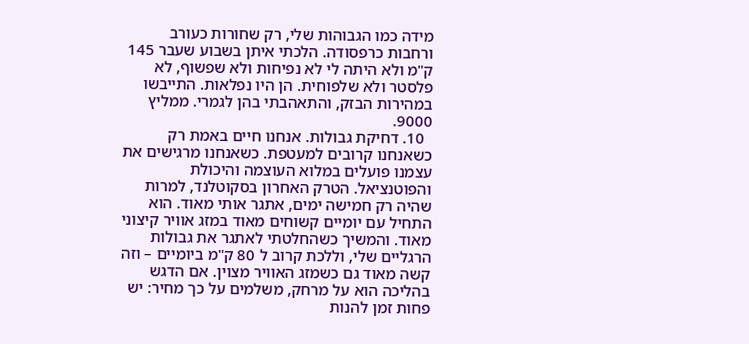מידה כמו הגבוהות שלי, רק שחורות כעורב ורחבות כרפסודה. הלכתי איתן בשבוע שעבר 145 ק"מ ולא היתה לי לא נפיחות ולא שפשוף, לא פלסטר ולא שלפוחית. הן היו נפלאות. התייבשו במהירות הבזק, והתאהבתי בהן לגמרי. ממליץ 9000.
  10. דחיקת גבולות. אנחנו חיים באמת רק כשאנחנו קרובים למעטפת. כשאנחנו מרגישים את עצמנו פועלים במלוא העוצמה והיכולת והפוטנציאל. הטרק האחרון בסקוטלנד, למרות שהיה רק חמישה ימים, אתגר אותי מאוד. הוא התחיל עם יומיים קשוחים מאוד במזג אוויר קיצוני מאוד. והמשיך כשהחלטתי לאתגר את גבולות הרגליים שלי, וללכת קרוב ל 80 ק"מ ביומיים – וזה קשה מאוד גם כשמזג האוויר מצוין. אם הדגש בהליכה הוא על מרחק, משלמים על כך מחיר: יש פחות זמן להנות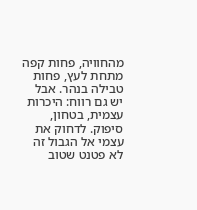מהחוויה, פחות קפה מתחת לעץ, פחות טבילה בנהר. אבל יש גם רווח: היכרות עצמית, בטחון, סיפוק. לדחוק את עצמי אל הגבול זה לא פטנט שטוב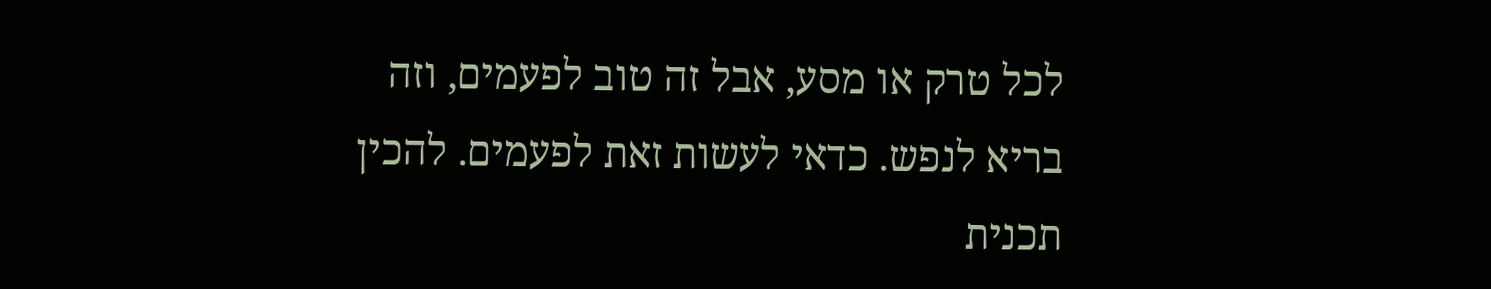לכל טרק או מסע, אבל זה טוב לפעמים, וזה בריא לנפש. כדאי לעשות זאת לפעמים. להכין תכנית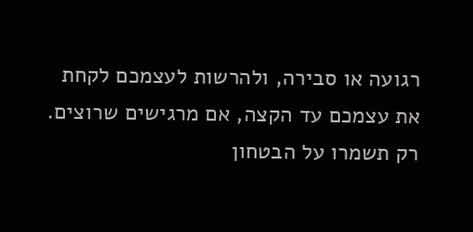רגועה או סבירה, ולהרשות לעצמכם לקחת את עצמכם עד הקצה, אם מרגישים שרוצים. רק תשמרו על הבטחון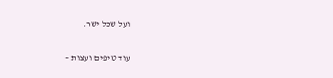ועל שכל ישר.

עוד טיפים ועצות –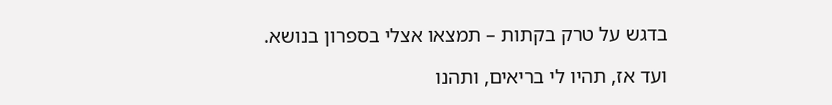בדגש על טרק בקתות – תמצאו אצלי בספרון בנושא.

ועד אז, תהיו לי בריאים, ותהנו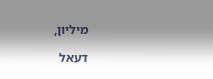מיליון,

דעאל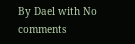By Dael with No comments